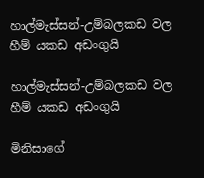හාල්මැස්සන්-උම්බලකඩ වල හීම් යකඩ අඩංගුයි

හාල්මැස්සන්-උම්බලකඩ වල හීම් යකඩ අඩංගුයි

මිනිසාගේ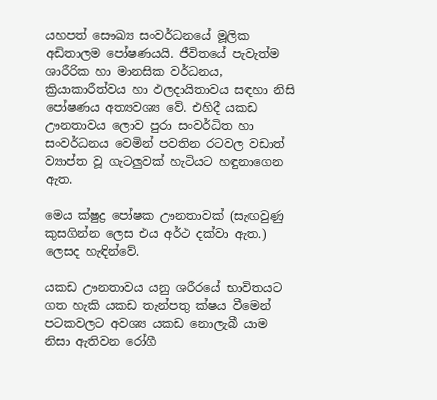යහපත් සෞඛ්‍ය සංවර්ධනයේ මූලික අඩිතාලම පෝෂණයයි. ජීවිතයේ පැවැත්ම ශාරීරික හා මානසික වර්ධනය, ක්‍රියාකාරීත්වය හා ඵලදායිතාවය සඳහා නිසි පෝෂණය අත්‍යවශ්‍ය වේ. එහිදී යකඩ ඌනතාවය ලොව පුරා සංවර්ධිත හා සංවර්ධනය වෙමින් පවතින රටවල වඩාත් ව්‍යාප්ත වූ ගැටලුවක් හැටියට හඳුනාගෙන ඇත.

මෙය ක්ෂුද්‍ර පෝෂක ඌනතාවක් (සැඟවුණු කුසගින්න ලෙස එය අර්ථ දක්වා ඇත.) ලෙසද හැඳින්වේ.

යකඩ ඌනතාවය යනු ශරීරයේ භාවිතයට ගත හැකි යකඩ තැන්පතු ක්ෂය වීමෙන් පටකවලට අවශ්‍ය යකඩ නොලැබී යාම නිසා ඇතිවන රෝගී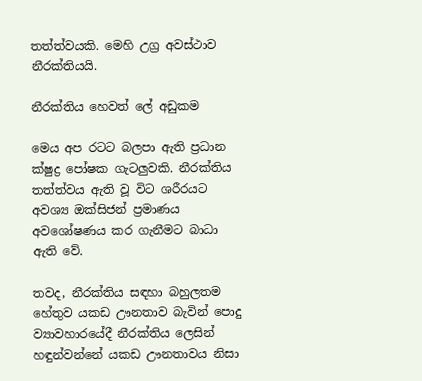තත්ත්වයකි. මෙහි උග්‍ර අවස්ථාව නීරක්තියයි.

නීරක්තිය හෙවත් ලේ අඩුකම

මෙය අප රටට බලපා ඇති ප්‍රධාන ක්ෂුද්‍ර පෝෂක ගැටලුවකි. නීරක්තිය තත්ත්වය ඇති වූ විට ශරීරයට අවශ්‍ය ඔක්සිජන් ප්‍රමාණය අවශෝෂණය කර ගැනීමට බාධා ඇති වේ.

තවද, නීරක්තිය සඳහා බහුලතම හේතුව යකඩ ඌනතාව බැවින් පොදු ව්‍යාවහාරයේදී නීරක්තිය ලෙසින් හඳුන්වන්නේ යකඩ ඌනතාවය නිසා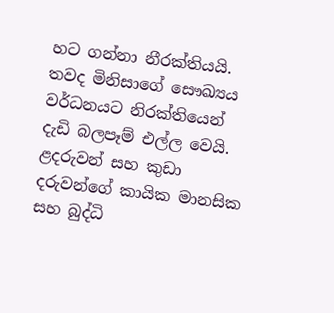හට ගන්නා නීරක්තියයි. තවද මිනිසාගේ සෞඛ්‍යය වර්ධනයට නිරක්තියෙන් දැඩි බලපෑම් එල්ල වෙයි. ළදරුවන් සහ කුඩා දරුවන්ගේ කායික මානසික සහ බුද්ධි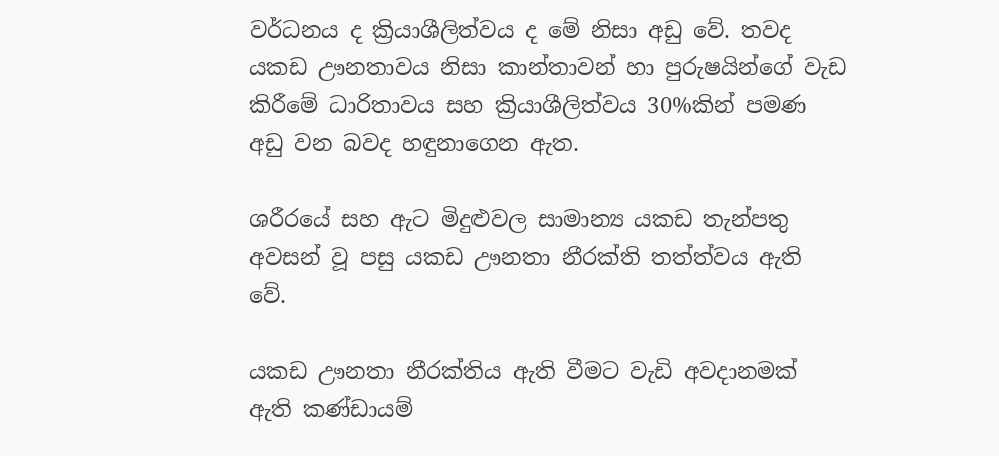වර්ධනය ද ක්‍රියාශීලිත්වය ද මේ නිසා අඩු වේ. තවද යකඩ ඌනතාවය නිසා කාන්තාවන් හා පුරුෂයින්ගේ වැඩ කිරීමේ ධාරිතාවය සහ ක්‍රියාශීලිත්වය 30%කින් පමණ අඩු වන බවද හඳුනාගෙන ඇත.

ශරීරයේ සහ ඇට මිදුළුවල සාමාන්‍ය යකඩ තැන්පතු අවසන් වූ පසු යකඩ ඌනතා නීරක්ති තත්ත්වය ඇති වේ.

යකඩ ඌනතා නීරක්තිය ඇති වීමට වැඩි අවදානමක් ඇති කණ්ඩායම්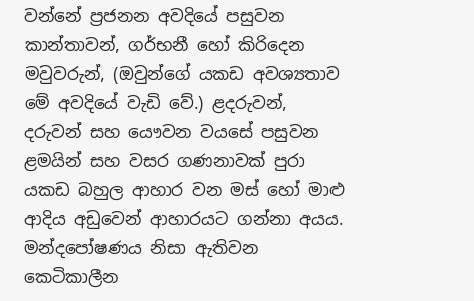වන්නේ ප්‍රජනන අවදියේ පසුවන කාන්තාවන්, ගර්භනී හෝ කිරිදෙන මවුවරුන්, (ඔවුන්ගේ යකඩ අවශ්‍යතාව මේ අවදියේ වැඩි වේ.) ළදරුවන්, දරුවන් සහ යෞවන වයසේ පසුවන ළමයින් සහ වසර ගණනාවක් පුරා යකඩ බහුල ආහාර වන මස් හෝ මාළු ආදිය අඩුවෙන් ආහාරයට ගන්නා අයය. මන්දපෝෂණය නිසා ඇතිවන කෙටිකාලීන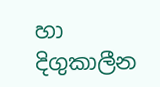හා දිගුකාලීන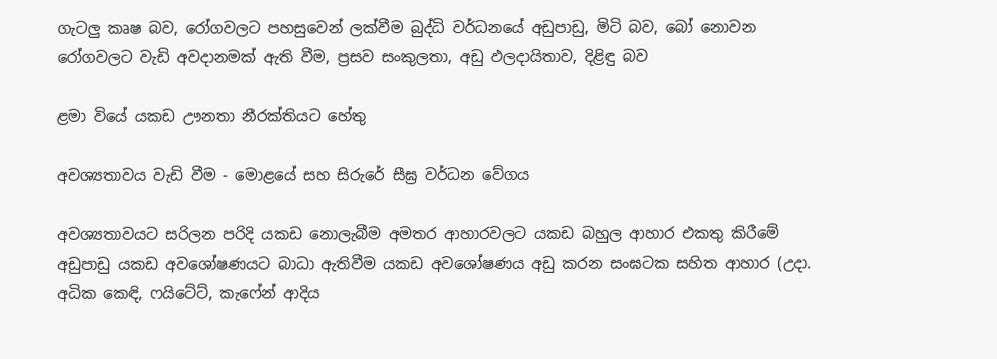ගැටලු කෘෂ බව, රෝගවලට පහසුවෙන් ලක්වීම බුද්ධි වර්ධනයේ අඩුපාඩු, මිටි බව, බෝ නොවන රෝගවලට වැඩි අවදානමක් ඇති වීම, ප්‍රසව සංකුලතා, අඩු ඵලදායිතාව, දිළිඳු බව

ළමා වියේ යකඩ ඌනතා නීරක්තියට හේතු

අවශ්‍යතාවය වැඩි වීම - මොළයේ සහ සිරුරේ සීඝ්‍ර වර්ධන වේගය

අවශ්‍යතාවයට සරිලන පරිදි යකඩ නොලැබීම අමතර ආහාරවලට යකඩ බහුල ආහාර එකතු කිරීමේ අඩුපාඩු යකඩ අවශෝෂණයට බාධා ඇතිවීම යකඩ අවශෝෂණය අඩු කරන සංඝටක සහිත ආහාර (උදා. අධික කෙඳි, ෆයිටේට්, කැෆේන් ආදිය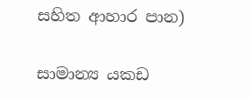සහිත ආහාර පාන)

සාමාන්‍ය යකඩ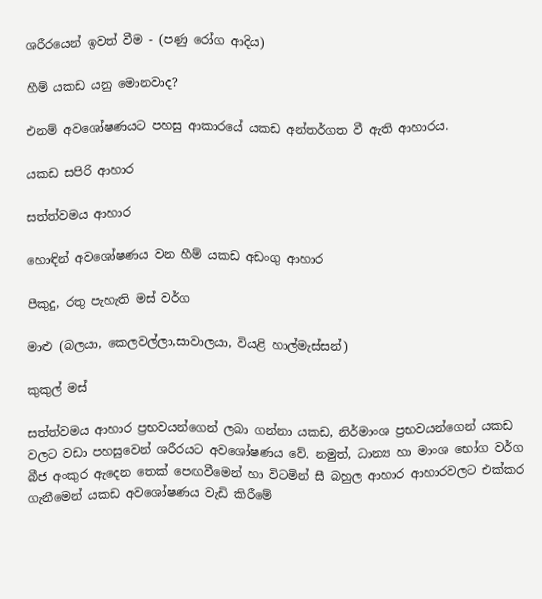ශරීරයෙන් ඉවත් වීම - (පණු රෝග ආදිය)

හීම් යකඩ යනු මොනවාද?

එනම් අවශෝෂණයට පහසු ආකාරයේ යකඩ අන්තර්ගත වී ඇති ආහාරය.

යකඩ සපිරි ආහාර

සත්ත්වමය ආහාර

හොඳින් අවශෝෂණය වන හීම් යකඩ අඩංගු ආහාර

පීකුදු, රතු පැහැති මස් වර්ග

මාළු (බලයා, කෙලවල්ලා,සාවාලයා, වියළි හාල්මැස්සන්)

කුකුල් මස්

සත්ත්වමය ආහාර ප්‍රභවයන්ගෙන් ලබා ගන්නා යකඩ, නිර්මාංශ ප්‍රභවයන්ගෙන් යකඩ වලට වඩා පහසුවෙන් ශරීරයට අවශෝෂණය වේ. නමුත්, ධාන්‍ය හා මාංශ භෝග වර්ග බීජ අංකුර ඇදෙන තෙක් පෙඟවීමෙන් හා විටමින් සී බහුල ආහාර ආහාරවලට එක්කර ගැනීමෙන් යකඩ අවශෝෂණය වැඩි කිරීමේ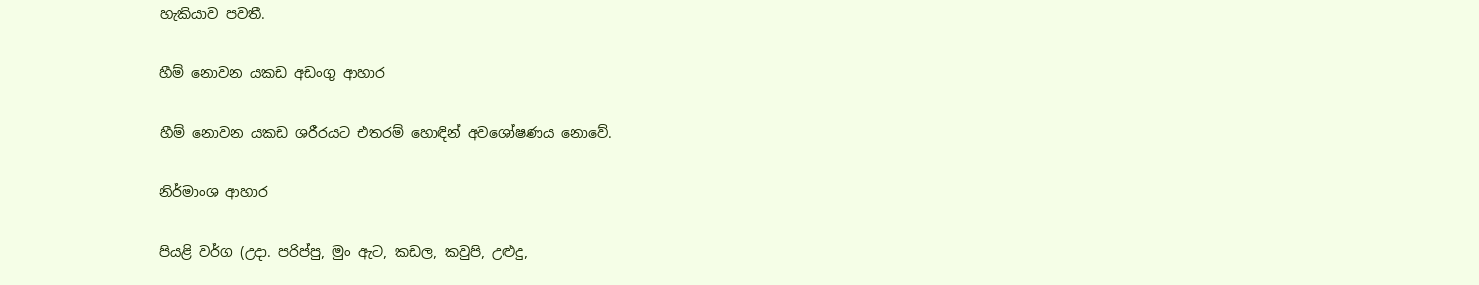හැකියාව පවතී.

හීම් නොවන යකඩ අඩංගු ආහාර

හීම් නොවන යකඩ ශරීරයට එතරම් හොඳින් අවශෝෂණය නොවේ.

නිර්මාංශ ආහාර

පියළි වර්ග (උදා. පරිප්පු, මුං ඇට, කඩල, කවුපි, උළුදු,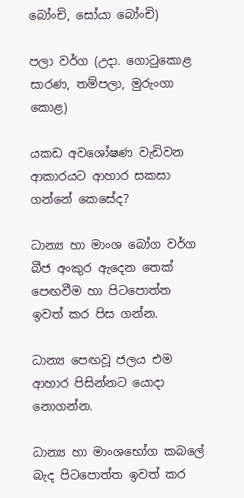බෝංචි, සෝයා බෝංචි)

පලා වර්ග (උදා. ගොටුකොළ සාරණ, තම්පලා, මුරුංගා කොළ)

යකඩ අවශෝෂණ වැඩිවන ආකාරයට ආහාර සකසා ගන්නේ කෙසේද?

ධාන්‍ය හා මාංශ බෝග වර්ග බීජ අංකුර ඇදෙන තෙක් පෙඟවීම හා පිටපොත්ත ඉවත් කර පිස ගන්න.

ධාන්‍ය පෙඟවූ ජලය එම ආහාර පිසින්නට යොදා නොගන්න.

ධාන්‍ය හා මාංශභෝග කබලේ බැද පිටපොත්ත ඉවත් කර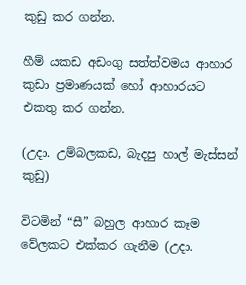කුඩු කර ගන්න.

හීම් යකඩ අඩංගු සත්ත්වමය ආහාර කුඩා ප්‍රමාණයක් හෝ ආහාරයට එකතු කර ගන්න.

(උදා. උම්බලකඩ, බැදපු හාල් මැස්සන් කුඩු)

විටමින් “සී” බහුල ආහාර කෑම වේලකට එක්කර ගැනීම (උදා.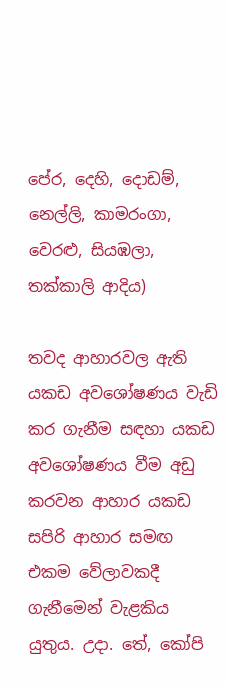පේර, දෙහි, දොඩම්, නෙල්ලි, කාමරංගා, වෙරළු, සියඹලා, තක්කාලි ආදිය)

තවද ආහාරවල ඇති යකඩ අවශෝෂණය වැඩි කර ගැනීම සඳහා යකඩ අවශෝෂණය වීම අඩු කරවන ආහාර යකඩ සපිරි ආහාර සමඟ එකම වේලාවකදී ගැනීමෙන් වැළකිය යුතුය. උදා. තේ, කෝපි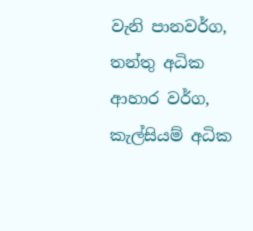වැනි පානවර්ග, තන්තු අධික ආහාර වර්ග, කැල්සියම් අධික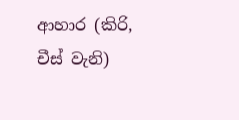ආහාර (කිරි, චීස් වැනි)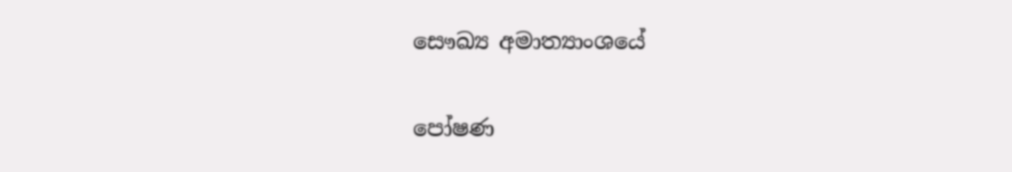සෞඛ්‍ය අමාත්‍යාංශයේ

පෝෂණ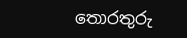තොරතුරු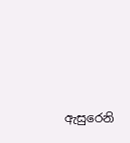ඇසුරෙනි